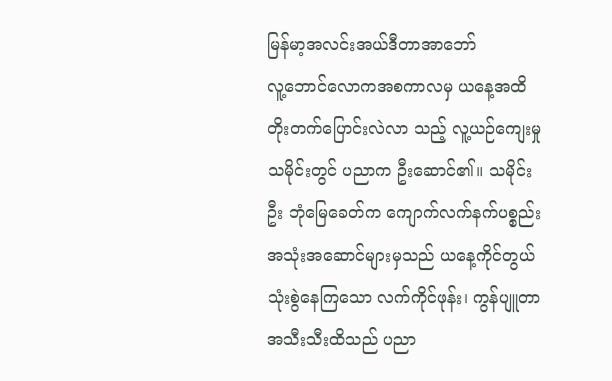မြန်မာ့အလင်းအယ်ဒီတာအာဘော်
လူ့ဘောင်လောကအစကာလမှ ယနေ့အထိ တိုးတက်ပြောင်းလဲလာ သည့် လူ့ယဉ်ကျေးမှုသမိုင်းတွင် ပညာက ဦးဆောင်၏။ သမိုင်းဦး ဘုံမြေခေတ်က ကျောက်လက်နက်ပစ္စည်း အသုံးအဆောင်များမှသည် ယနေ့ကိုင်တွယ်သုံးစွဲနေကြသော လက်ကိုင်ဖုန်း၊ ကွန်ပျူတာ အသီးသီးထိသည် ပညာ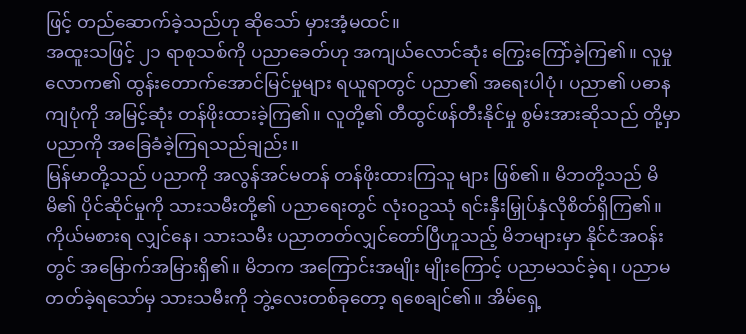ဖြင့် တည်ဆောက်ခဲ့သည်ဟု ဆိုသော် မှားအံ့မထင်။
အထူးသဖြင့် ၂၁ ရာစုသစ်ကို ပညာခေတ်ဟု အကျယ်လောင်ဆုံး ကြွေးကြော်ခဲ့ကြ၏။ လူမှုလောက၏ ထွန်းတောက်အောင်မြင်မှုများ ရယူရာတွင် ပညာ၏ အရေးပါပုံ၊ ပညာ၏ ပဓာနကျပုံကို အမြင့်ဆုံး တန်ဖိုးထားခဲ့ကြ၏။ လူတို့၏ တီထွင်ဖန်တီးနိုင်မှု စွမ်းအားဆိုသည် တို့မှာ ပညာကို အခြေခံခဲ့ကြရသည်ချည်း။
မြန်မာတို့သည် ပညာကို အလွန်အင်မတန် တန်ဖိုးထားကြသူ များ ဖြစ်၏။ မိဘတို့သည် မိမိ၏ ပိုင်ဆိုင်မှုကို သားသမီးတို့၏ ပညာရေးတွင် လုံး၀ဥဿုံ ရင်းနှီးမြှုပ်နှံလိုစိတ်ရှိကြ၏။ ကိုယ်မစားရ လျှင်နေ၊ သားသမီး ပညာတတ်လျှင်တော်ပြီဟူသည့် မိဘများမှာ နိုင်ငံအဝန်းတွင် အမြောက်အမြားရှိ၏။ မိဘက အကြောင်းအမျိုး မျိုးကြောင့် ပညာမသင်ခဲ့ရ၊ ပညာမတတ်ခဲ့ရသော်မှ သားသမီးကို ဘွဲ့လေးတစ်ခုတော့ ရစေချင်၏။ အိမ်ရှေ့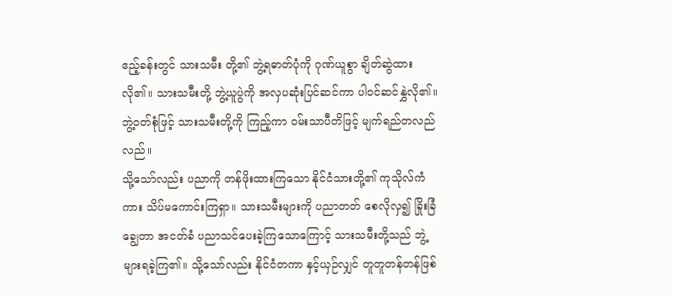ဧည့်ခန်းတွင် သားသမီး တို့၏ ဘွဲ့ရဓာတ်ပုံကို ဂုဏ်ယူစွာ ချိတ်ဆွဲထားလို၏။ သားသမီးတို့ ဘွဲ့ယူပွဲကို အလှပဆုံးပြင်ဆင်ကာ ပါဝင်ဆင်နွှဲလို၏။ ဘွဲ့ဝတ်စုံဖြင့် သားသမီးတို့ကို ကြည့်ကာ ဝမ်းသာပီတိဖြင့် မျက်ရည်တလည်လည်။
သို့သော်လည်း ပညာကို တန်ဖိုးထားကြသော နိုင်ငံသားတို့၏ ကုသိုလ်ကံကား သိပ်မကောင်းကြရှာ။ သားသမီးများကို ပညာတတ် စေလိုလှ၍ ခြိုးခြံချွေတာ အငတ်ခံ ပညာသင်ပေးခဲ့ကြသောကြောင့် သားသမီးတို့သည် ဘွဲ့များရခဲ့ကြ၏။ သို့သော်လည်း နိုင်ငံတကာ နှင့်ယှဉ်လျှင် တူတူတန်တန်ဖြစ်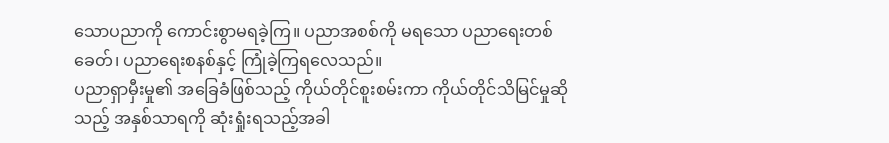သောပညာကို ကောင်းစွာမရခဲ့ကြ။ ပညာအစစ်ကို မရသော ပညာရေးတစ်ခေတ်၊ ပညာရေးစနစ်နှင့် ကြုံခဲ့ကြရလေသည်။
ပညာရှာမှီးမှု၏ အခြေခံဖြစ်သည့် ကိုယ်တိုင်စူးစမ်းကာ ကိုယ်တိုင်သိမြင်မှုဆိုသည့် အနှစ်သာရကို ဆုံးရှုံးရသည့်အခါ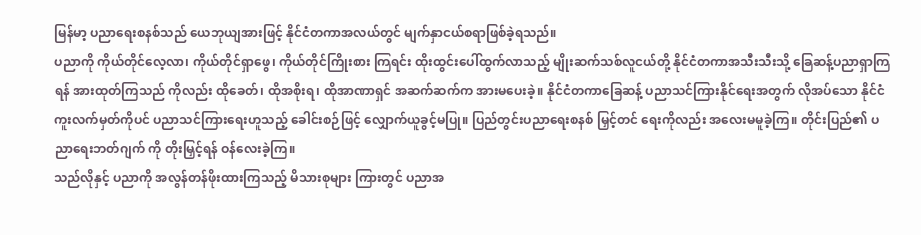မြန်မာ့ ပညာရေးစနစ်သည် ယေဘုယျအားဖြင့် နိုင်ငံတကာအလယ်တွင် မျက်နှာငယ်စရာဖြစ်ခဲ့ရသည်။
ပညာကို ကိုယ်တိုင်လေ့လာ၊ ကိုယ်တိုင်ရှာဖွေ၊ ကိုယ်တိုင်ကြိုးစား ကြရင်း ထိုးထွင်းပေါ်ထွက်လာသည့် မျိုးဆက်သစ်လူငယ်တို့ နိုင်ငံတကာအသီးသီးသို့ ခြေဆန့်ပညာရှာကြရန် အားထုတ်ကြသည် ကိုလည်း ထိုခေတ်၊ ထိုအစိုးရ၊ ထိုအာဏာရှင် အဆက်ဆက်က အားမပေးခဲ့။ နိုင်ငံတကာခြေဆန့် ပညာသင်ကြားနိုင်ရေးအတွက် လိုအပ်သော နိုင်ငံကူးလက်မှတ်ကိုပင် ပညာသင်ကြားရေးဟူသည့် ခေါင်းစဉ်ဖြင့် လျှောက်ယူခွင့်မပြု။ ပြည်တွင်းပညာရေးစနစ် မြှင့်တင် ရေးကိုလည်း အလေးမမူခဲ့ကြ။ တိုင်းပြည်၏ ပညာရေးဘတ်ဂျက် ကို တိုးမြှင့်ရန် ဝန်လေးခဲ့ကြ။
သည်လိုနှင့် ပညာကို အလွန်တန်ဖိုးထားကြသည့် မိသားစုများ ကြားတွင် ပညာအ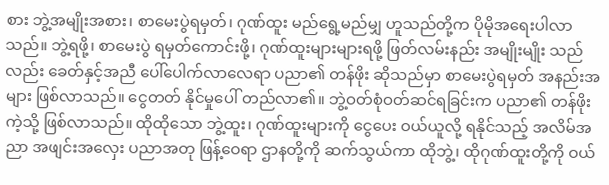စား ဘွဲ့အမျိုးအစား၊ စာမေးပွဲရမှတ်၊ ဂုဏ်ထူး မည်ရွေ့မည်မျှ ဟူသည်တို့က ပိုမိုအရေးပါလာသည်။ ဘွဲ့ရဖို့၊ စာမေးပွဲ ရမှတ်ကောင်းဖို့၊ ဂုဏ်ထူးများများရဖို့ ဖြတ်လမ်းနည်း အမျိုးမျိုး သည်လည်း ခေတ်နှင့်အညီ ပေါ်ပေါက်လာလေရာ ပညာ၏ တန်ဖိုး ဆိုသည်မှာ စာမေးပွဲရမှတ် အနည်းအများ ဖြစ်လာသည်။ ငွေတတ် နိုင်မှုပေါ် တည်လာ၏။ ဘွဲ့ဝတ်စုံဝတ်ဆင်ရခြင်းက ပညာ၏ တန်ဖိုး ကဲ့သို့ ဖြစ်လာသည်။ ထိုထိုသော ဘွဲ့ထူး၊ ဂုဏ်ထူးများကို ငွေပေး ဝယ်ယူလို့ ရနိုင်သည့် အလိမ်အညာ အဖျင်းအလှေး ပညာအတု ဖြန့်ဝေရာ ဌာနတို့ကို ဆက်သွယ်ကာ ထိုဘွဲ့၊ ထိုဂုဏ်ထူးတို့ကို ဝယ်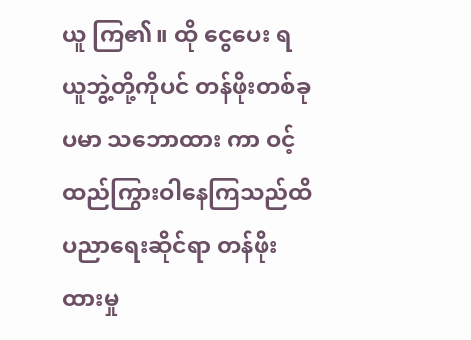ယူ ကြ၏။ ထို ငွေပေး ရယူဘွဲ့တို့ကိုပင် တန်ဖိုးတစ်ခုပမာ သဘောထား ကာ ဝင့်ထည်ကြွားဝါနေကြသည်ထိ ပညာရေးဆိုင်ရာ တန်ဖိုးထားမှု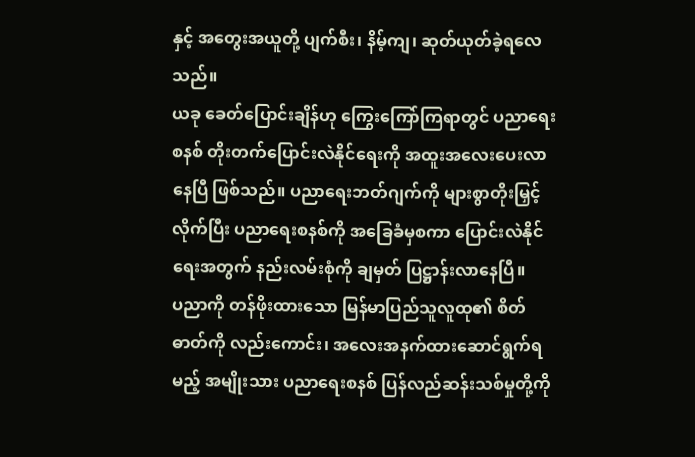နှင့် အတွေးအယူတို့ ပျက်စီး၊ နိမ့်ကျ၊ ဆုတ်ယုတ်ခဲ့ရလေသည်။
ယခု ခေတ်ပြောင်းချိန်ဟု ကြွေးကြော်ကြရာတွင် ပညာရေးစနစ် တိုးတက်ပြောင်းလဲနိုင်ရေးကို အထူးအလေးပေးလာနေပြီ ဖြစ်သည်။ ပညာရေးဘတ်ဂျက်ကို များစွာတိုးမြှင့်လိုက်ပြီး ပညာရေးစနစ်ကို အခြေခံမှစကာ ပြောင်းလဲနိုင်ရေးအတွက် နည်းလမ်းစုံကို ချမှတ် ပြဋ္ဌာန်းလာနေပြီ။
ပညာကို တန်ဖိုးထားသော မြန်မာပြည်သူလူထု၏ စိတ်ဓာတ်ကို လည်းကောင်း၊ အလေးအနက်ထားဆောင်ရွက်ရမည့် အမျိုးသား ပညာရေးစနစ် ပြန်လည်ဆန်းသစ်မှုတို့ကို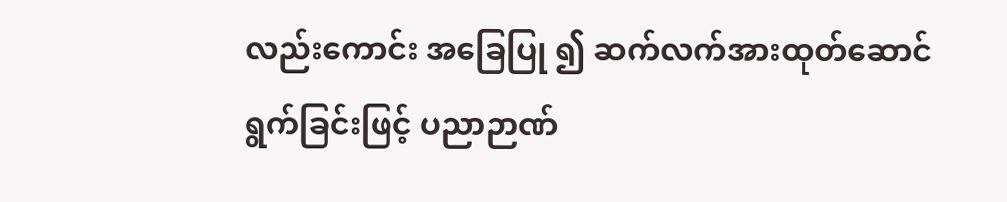လည်းကောင်း အခြေပြု ၍ ဆက်လက်အားထုတ်ဆောင်ရွက်ခြင်းဖြင့် ပညာဉာဏ်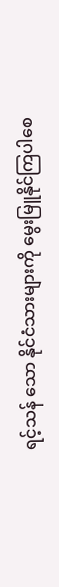ရင့်သန် သော နိုင်ငံသားများကို မွေးမြူနိုင်ကြပါစေ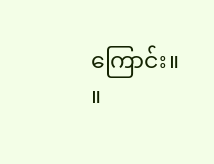ကြောင်း။ ။